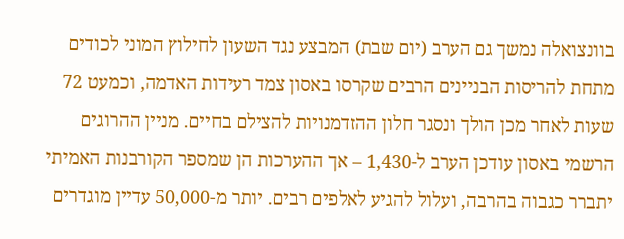בוונצואלה נמשך גם הערב (יום שבת) המבצע נגד השעון לחילוץ המוני לכודים מתחת להריסות הבניינים הרבים שקרסו באסון צמד רעידות האדמה, וכמעט 72 שעות לאחר מכן הולך ונסגר חלון ההזדמנויות להצילם בחיים. מניין ההרוגים הרשמי באסון עודכן הערב ל-1,430 – אך ההערכות הן שמספר הקורבנות האמיתי יתברר כגבוה בהרבה, ועלול להגיע לאלפים רבים. יותר מ-50,000 עדיין מוגדרים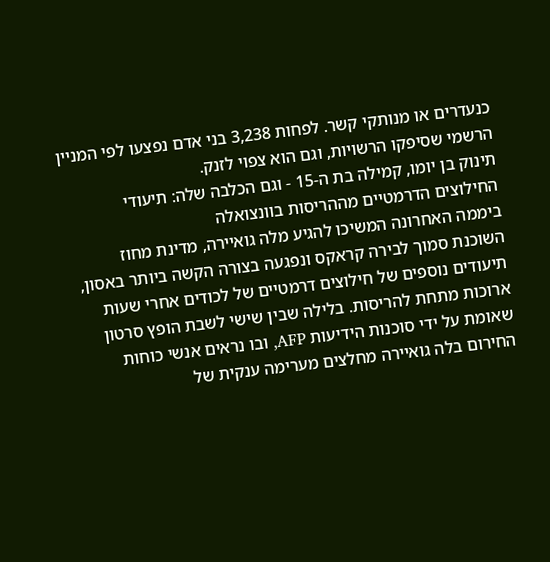כנעדרים או מנותקי קשר. לפחות 3,238 בני אדם נפצעו לפי המניין הרשמי שסיפקו הרשויות, וגם הוא צפוי לזנק.
תינוק בן יומו, קמילה בת ה-15 - וגם הכלבה שלה: תיעודי החילוצים הדרמטיים מההריסות בוונצואלה
ביממה האחרונה המשיכו להגיע מלה גואיירה, מדינת מחוז השוכנת סמוך לבירה קראקס ונפגעה בצורה הקשה ביותר באסון, תיעודים נוספים של חילוצים דרמטיים של לכודים אחרי שעות ארוכות מתחת להריסות. בלילה שבין שישי לשבת הופץ סרטון שאומת על ידי סוכנות הידיעות AFP, ובו נראים אנשי כוחות החירום בלה גואיירה מחלצים מערימה ענקית של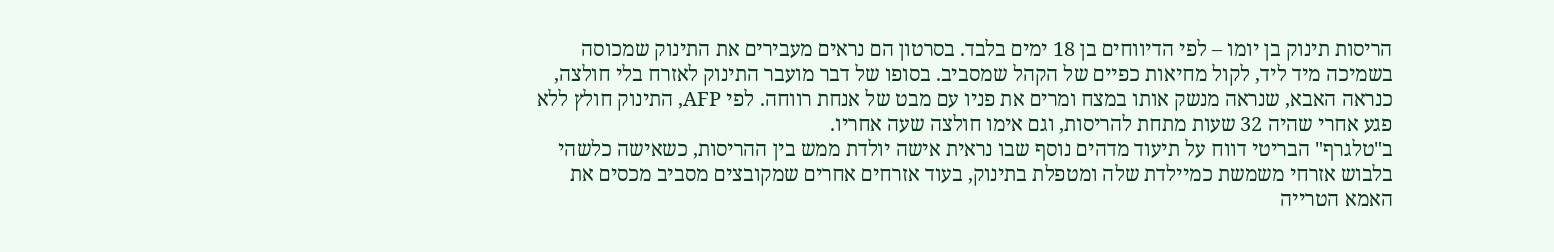הריסות תינוק בן יומו – לפי הדיווחים בן 18 ימים בלבד. בסרטון הם נראים מעבירים את התינוק שמכוסה בשמיכה מיד ליד, לקול מחיאות כפיים של הקהל שמסביב. בסופו של דבר מועבר התינוק לאזרח בלי חולצה, כנראה האבא, שנראה מנשק אותו במצח ומרים את פניו עם מבט של אנחת רווחה. לפי AFP, התינוק חולץ ללא פגע אחרי שהיה 32 שעות מתחת להריסות, וגם אימו חולצה שעה אחריו.
ב"טלגרף" הבריטי דווח על תיעוד מדהים נוסף שבו נראית אישה יולדת ממש בין ההריסות, כשאישה כלשהי בלבוש אזרחי משמשת כמיילדת שלה ומטפלת בתינוק, בעוד אזרחים אחרים שמקובצים מסביב מכסים את האמא הטרייה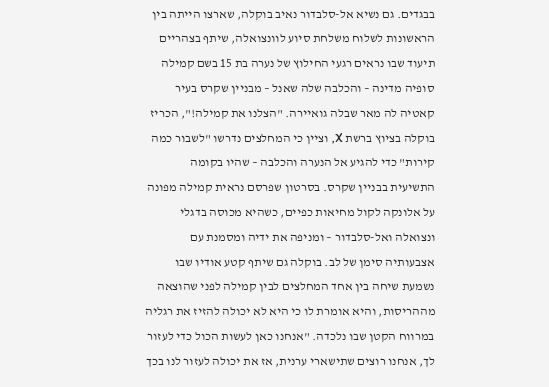בבגדים. גם נשיא אל-סלבדור נאיב בוקלה, שארצו הייתה בין הראשונות לשלוח משלחת סיוע לוונצואלה, שיתף בצהריים תיעוד שבו נראים רגעי החילוץ של נערה בת 15 בשם קמילה סופיה מדינה – והכלבה שלה שאנל – מבניין שקרס בעיר קאטיה לה מאר שבלה גואיירה. "הצלנו את קמילה!", הכריז בוקלה בציוץ ברשת X, וציין כי המחלצים נדרשו "לשבור כמה קירות" כדי להגיע אל הנערה והכלבה – שהיו בקומה התשיעית בבניין שקרס. בסרטון שפרסם נראית קמילה מפונה על אלונקה לקול מחיאות כפיים, כשהיא מכוסה בדגלי ונצואלה ואל-סלבדור – ומניפה את ידיה ומסמנת עם אצבעותיה סימן של לב. בוקלה גם שיתף קטע אודיו שבו נשמעת שיחה בין אחד המחלצים לבין קמילה לפני שהוצאה מההריסות, והיא אומרת לו כי היא לא יכולה להזיז את רגליה במרווח הקטן שבו נלכדה. "אנחנו כאן לעשות הכול כדי לעזור לך, אנחנו רוצים שתישארי ערנית, אז את יכולה לעזור לנו בכך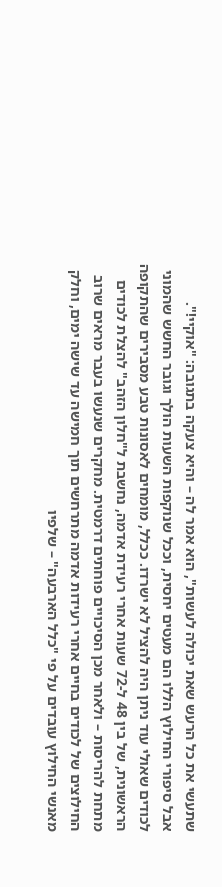שתעשי את כל הרעש שאת יכולה לעשות", הוא אמר לה – והיא צעקה בתגובה: "אוקיי!".
אבל סיפורי החילוץ הללו הם מעטים יחסית, וככל שנוקפות השעות הולך וגובר החשש שהמוני לכודים שאולי עוד ניתן היה להציל לא ישרדו. ככלל, מומחים לאסונות טבע מסבירים שהתקופה הראשונית, של בין 48 ל-72 שעות אחרי רעידת אדמה, נחשבת ל"חלון הזהב" להצלת לכודים מתחת להריסות – ולאחר מכן הסיכויים פוחתים דרמטית. מחקרים שנעשו בעבר מראים שרוב החילוצים של לכודים בחיים אחרי רעידות אדמה מתרחשים תוך חמישה עד שישה ימים, וחלק מאנשי החילוץ עובדים על פי "כלל הארבעה" – שלפיו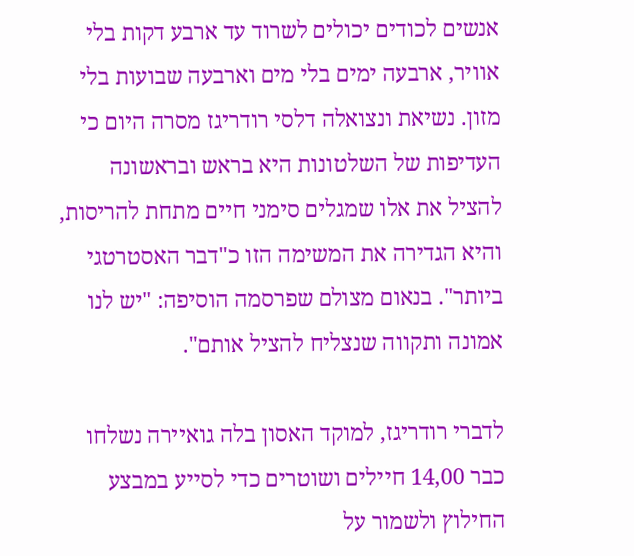אנשים לכודים יכולים לשרוד עד ארבע דקות בלי אוויר, ארבעה ימים בלי מים וארבעה שבועות בלי מזון. נשיאת ונצואלה דלסי רודריגז מסרה היום כי העדיפות של השלטונות היא בראש ובראשונה להציל את אלו שמגלים סימני חיים מתחת להריסות, והיא הגדירה את המשימה הזו כ"דבר האסטרטגי ביותר". בנאום מצולם שפרסמה הוסיפה: "יש לנו אמונה ותקווה שנצליח להציל אותם".

לדברי רודריגז, למוקד האסון בלה גואיירה נשלחו כבר 14,00 חיילים ושוטרים כדי לסייע במבצע החילוץ ולשמור על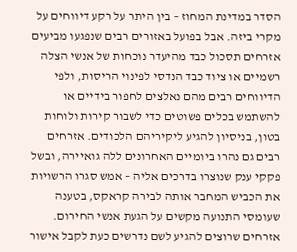הסדר במדינת המחוז – בין היתר על רקע דיווחים על מקרי ביזה. אבל בפועל באזורים רבים שנפגעו מביעים אזרחים תסכול כבד מהיעדר נוכחות של אנשי הצלה רשמיים או ציוד כבד הנדסי לפינוי הריסות, ולפי הדיווחים רבים מהם נאלצים לחפור בידיים או להשתמש בכלים פשוטים כדי לשבור קירות ולוחות בטון, בניסיון להגיע ליקיריהם הלכודים. אזרחים רבים גם נהרו ביומיים האחרונים ללה גואיירה, ובשל פקקי ענק שנוצרו בדרכים אליה – אמש סגרו הרשויות את הכביש המחבר אותה לבירה קראקס, בטענה שעומסי התנועה מקשים על הגעת אנשי החירום. אזרחים שרוצים להגיע לשם נדרשים כעת לקבל אישור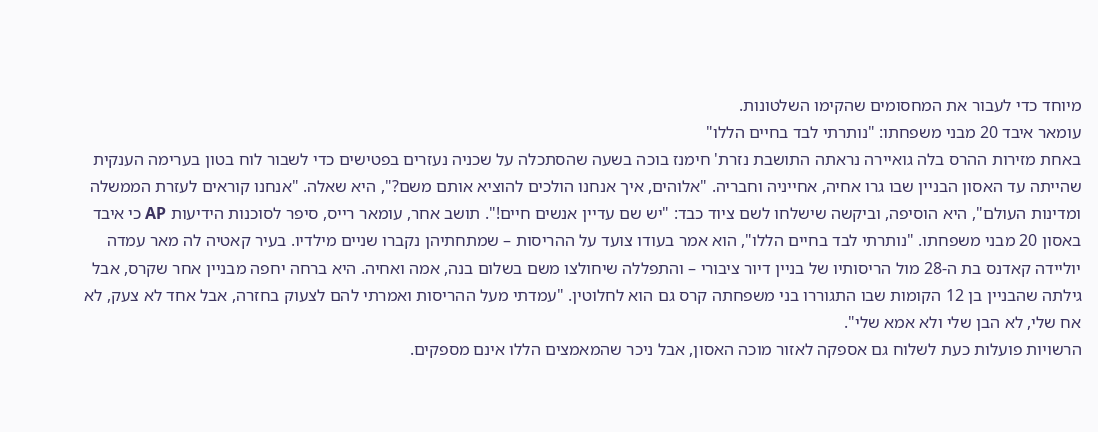מיוחד כדי לעבור את המחסומים שהקימו השלטונות.
עומאר איבד 20 מבני משפחתו: "נותרתי לבד בחיים הללו"
באחת מזירות ההרס בלה גואיירה נראתה התושבת נזרת' חימנז בוכה בשעה שהסתכלה על שכניה נעזרים בפטישים כדי לשבור לוח בטון בערימה הענקית שהייתה עד האסון הבניין שבו גרו אחיה, אחייניה וחבריה. "אלוהים, איך אנחנו הולכים להוציא אותם משם?", היא שאלה. "אנחנו קוראים לעזרת הממשלה ומדינות העולם", היא הוסיפה, וביקשה שישלחו לשם ציוד כבד: "יש שם עדיין אנשים חיים!". תושב אחר, עומאר רייס, סיפר לסוכנות הידיעות AP כי איבד באסון 20 מבני משפחתו. "נותרתי לבד בחיים הללו", הוא אמר בעודו צועד על ההריסות – שמתחתיהן נקברו שניים מילדיו. בעיר קאטיה לה מאר עמדה יוליידה קאדנס בת ה-28 מול הריסותיו של בניין דיור ציבורי – והתפללה שיחולצו משם בשלום בנה, אמה ואחיה. היא ברחה יחפה מבניין אחר שקרס, אבל גילתה שהבניין בן 12 הקומות שבו התגוררו בני משפחתה קרס גם הוא לחלוטין. "עמדתי מעל ההריסות ואמרתי להם לצעוק בחזרה, אבל אחד לא צעק, לא אח שלי, לא הבן שלי ולא אמא שלי".
הרשויות פועלות כעת לשלוח גם אספקה לאזור מוכה האסון, אבל ניכר שהמאמצים הללו אינם מספקים.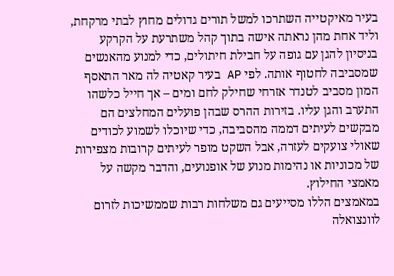בעיר מאיקטייה השתרכו למשל תורים גדולים מחוץ לבתי מרקחת, וליד אחת מהן נראתה אישה בתוך קהל משתרעת על הקרקע בניסיון להגן עם גופה על חבילת חיתולים, כדי למנוע מהאנשים שמסביבה לחטוף אותה. לפי AP בעיר קאטיה לה מאר התאסף המון מסביב לטנדר אזרחי שחילק לחם ומים – אך חייל כלשהו התערב והגן עליו. בזירות ההרס שבהן פועלים המחלצים הם מבקשים לעיתים דממה מהסביבה, כדי שיוכלו לשמוע לכודים שאולי צועקים לעזרה, אבל השקט מופר לעיתים קרובות מצפירות של מכוניות או נהימות מנוע של אופנועים, והדבר מקשה על מאמצי החילוץ.
במאמצים הללו מסייעים גם משלחות רבות שממשיכות לזרום לוונצואלה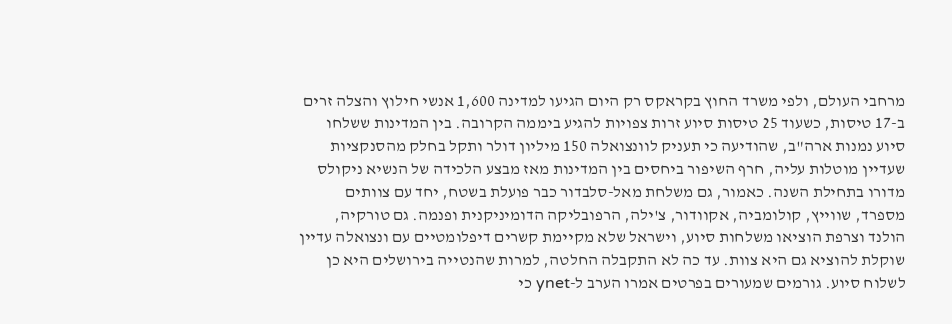מרחבי העולם, ולפי משרד החוץ בקראקס רק היום הגיעו למדינה 1,600 אנשי חילוץ והצלה זרים ב-17 טיסות, כשעוד 25 טיסות סיוע זרות צפויות להגיע ביממה הקרובה. בין המדינות ששלחו סיוע נמנות ארה"ב, שהודיעה כי תעניק לוונצואלה 150 מיליון דולר ותקל בחלק מהסנקציות שעדיין מוטלות עליה, חרף השיפור ביחסים בין המדינות מאז מבצע הלכידה של הנשיא ניקולס מדורו בתחילת השנה. כאמור, גם משלחת מאל-סלבדור כבר פועלת בשטח, יחד עם צוותים מספרד, שווייץ, קולומביה, אקוודור, צ'ילה, הרפובליקה הדומיניקנית ופנמה. גם טורקיה, הולנד וצרפת הוציאו משלחות סיוע, וישראל שלא מקיימת קשרים דיפלומטיים עם ונצואלה עדיין שוקלת להוציא גם היא צוות. עד כה לא התקבלה החלטה, למרות שהנטייה בירושלים היא כן לשלוח סיוע. גורמים שמעורים בפרטים אמרו הערב ל-ynet כי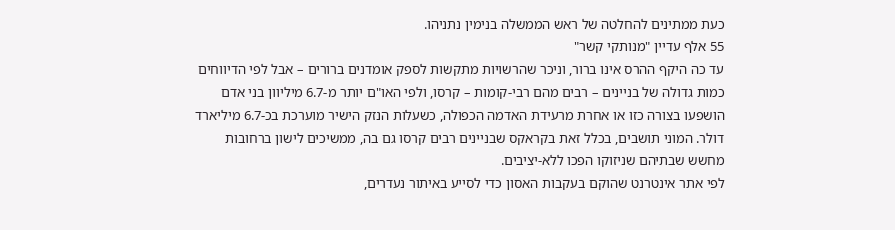כעת ממתינים להחלטה של ראש הממשלה בנימין נתניהו.
55 אלף עדיין "מנותקי קשר"
עד כה היקף ההרס אינו ברור, וניכר שהרשויות מתקשות לספק אומדנים ברורים – אבל לפי הדיווחים כמות גדולה של בניינים – רבים מהם רבי-קומות – קרסו, ולפי האו"ם יותר מ-6.7 מיליוון בני אדם הושפעו בצורה כזו או אחרת מרעידת האדמה הכפולה, כשעלות הנזק הישיר מוערכת בכ-6.7 מיליארד דולר. המוני תושבים, בכלל זאת בקראקס שבניינים רבים קרסו גם בה, ממשיכים לישון ברחובות מחשש שבתיהם שניזוקו הפכו ללא-יציבים.
לפי אתר אינטרנט שהוקם בעקבות האסון כדי לסייע באיתור נעדרים,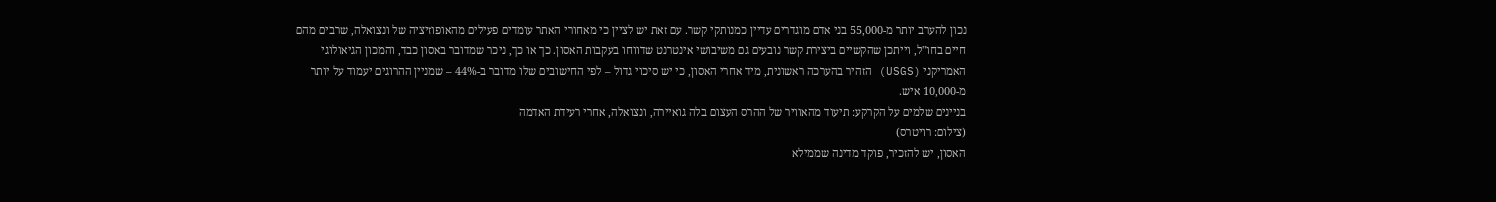נכון להערב יותר מ-55,000 בני אדם מוגדרים עדיין כמנותקי קשר. עם זאת יש לציין כי מאחורי האתר עומדים פעילים מהאופוזיציה של ונצואלה, שרבים מהם חיים בחו"ל, וייתכן שהקשיים ביצירת קשר נובעים גם משיבושי אינטרנט שדווחו בעקבות האסון. כך או כך, ניכר שמדובר באסון כבד, והמכון הגיאולוגי האמריקני (USGS) הזהיר בהערכה ראשונית, מיד אחרי האסון, כי יש סיכוי גדול – לפי החישובים שלו מדובר ב-44% – שמניין ההרוגים יעמוד על יותר מ-10,000 איש.
בניינים שלמים על הקרקע: תיעוד מהאוויר של ההרס העצום בלה גואיירה, ונצואלה, אחרי רעידת האדמה
(צילום: רויטרס)
האסון, יש להזכיר, פוקד מדינה שממילא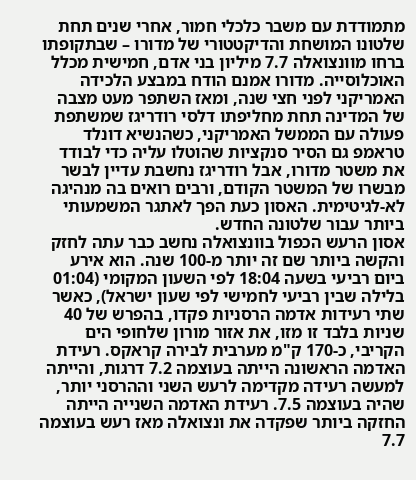מתמודדת עם משבר כלכלי חמור, אחרי שנים תחת שלטונו המושחת והדיקטטורי של מדורו – שבתקופתו ברחו מוונצואלה 7.7 מיליון בני אדם, חמישית מכלל האוכלוסייה. מדורו אמנם הודח במבצע הלכידה האמריקני לפני חצי שנה, ומאז השתפר מעט מצבה של המדינה תחת מחליפתו דלסי רודריגז שמשתפת פעולה עם הממשל האמריקני, כשהנשיא דונלד טראמפ גם הסיר סנקציות שהוטלו עליה כדי לבודד את משטר מדורו, אבל רודריגז נחשבת עדיין לבשר מבשרו של המשטר הקודם, ורבים רואים בה מנהיגה לא-לגיטימית. האסון כעת הפך לאתגר המשמעותי ביותר עבור שלטונה החדש.
אסון הרעש הכפול בוונצואלה נחשב כבר עתה לחזק והקשה ביותר שם זה יותר מ-100 שנה. הוא אירע ביום רביעי בשעה 18:04 לפי השעון המקומי (01:04 בלילה שבין רביעי לחמישי לפי שעון ישראל), כאשר שתי רעידות אדמה הרסניות פקדו, בהפרש של 40 שניות בלבד זו מזו, את אזור מורון שלחופי הים הקריבי, כ-170 ק"מ מערבית לבירה קראקס. רעידת האדמה הראשונה הייתה בעוצמה 7.2 דרגות, והייתה למעשה רעידה מקדימה לרעש השני וההרסני יותר, שהיה בעוצמה 7.5. רעידת האדמה השנייה הייתה החזקה ביותר שפקדה את ונצואלה מאז רעש בעוצמה 7.7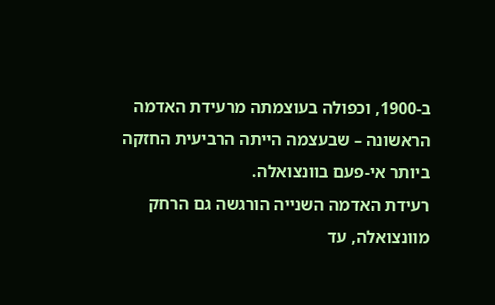ב-1900, וכפולה בעוצמתה מרעידת האדמה הראשונה – שבעצמה הייתה הרביעית החזקה ביותר אי-פעם בוונצואלה.
רעידת האדמה השנייה הורגשה גם הרחק מוונצואלה, עד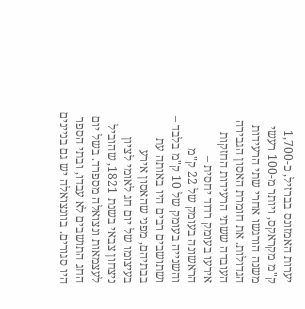יערות האמזונס בברזיל, כ-1,700 ק"מ מקראקס, ויותר מ-100 רעשי משנה הורגשו אחרי שתי הרעידות הגדולות. את חומרת האסון הגבירה העובדה ששתי הרעידות החזקות אירעו בעומק רדוד יחסית – הראשונה בעומק של 22 ק"מ והשנייה בעומק של 10 ק"מ בלבד – ושתושבים רבים היו באותה עת בבתיהם, מפני שהאסון אירע בעיצומו של יום חג לאומי לציון ניצחון צבאי בשנת 1821, שהוביל לעצמאות ונצואלה מספרד. בשל יום החג התושבים לא עבדו, ובתי הספר היו סגורים. בוונצואלה יש גם בניינים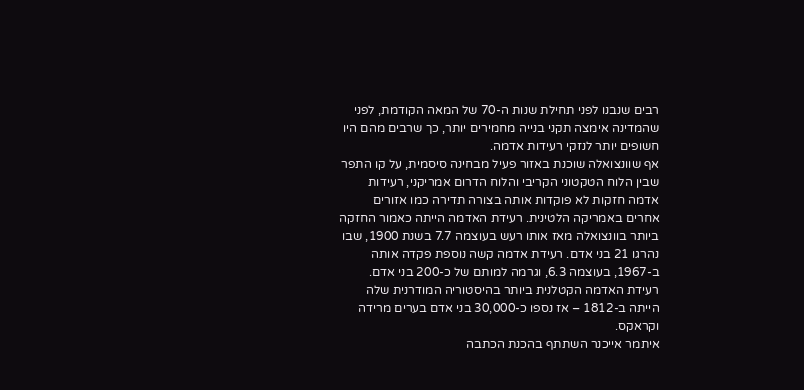רבים שנבנו לפני תחילת שנות ה-70 של המאה הקודמת, לפני שהמדינה אימצה תקני בנייה מחמירים יותר, כך שרבים מהם היו חשופים יותר לנזקי רעידות אדמה.
אף שוונצואלה שוכנת באזור פעיל מבחינה סיסמית, על קו התפר שבין הלוח הטקטוני הקריבי והלוח הדרום אמריקני, רעידות אדמה חזקות לא פוקדות אותה בצורה תדירה כמו אזורים אחרים באמריקה הלטינית. רעידת האדמה הייתה כאמור החזקה ביותר בוונצואלה מאז אותו רעש בעוצמה 7.7 בשנת 1900, שבו נהרגו 21 בני אדם. רעידת אדמה קשה נוספת פקדה אותה ב-1967, בעוצמה 6.3, וגרמה למותם של כ-200 בני אדם. רעידת האדמה הקטלנית ביותר בהיסטוריה המודרנית שלה הייתה ב-1812 – אז נספו כ-30,000 בני אדם בערים מרידה וקראקס.
איתמר אייכנר השתתף בהכנת הכתבה